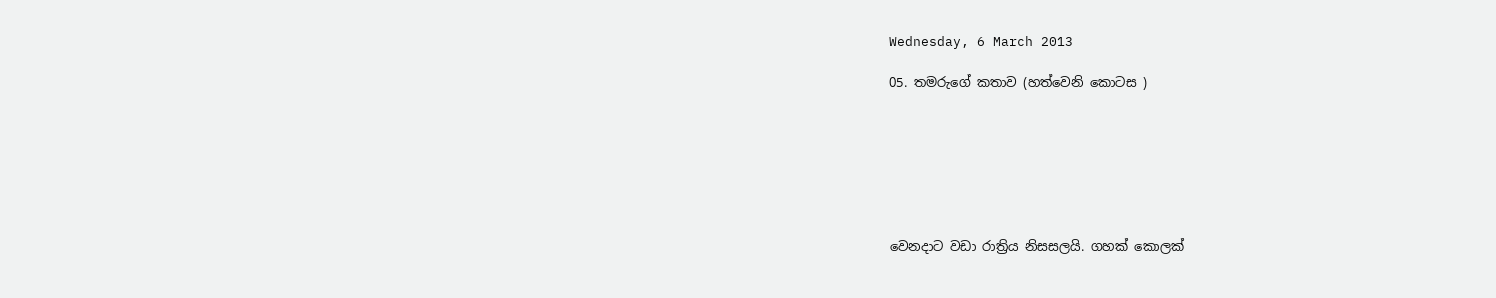Wednesday, 6 March 2013

05. තමරුගේ කතාව (හත්වෙනි කොටස )







වෙනදාට වඩා රාත්‍රිය නිසසලයි. ගහක් කොලක්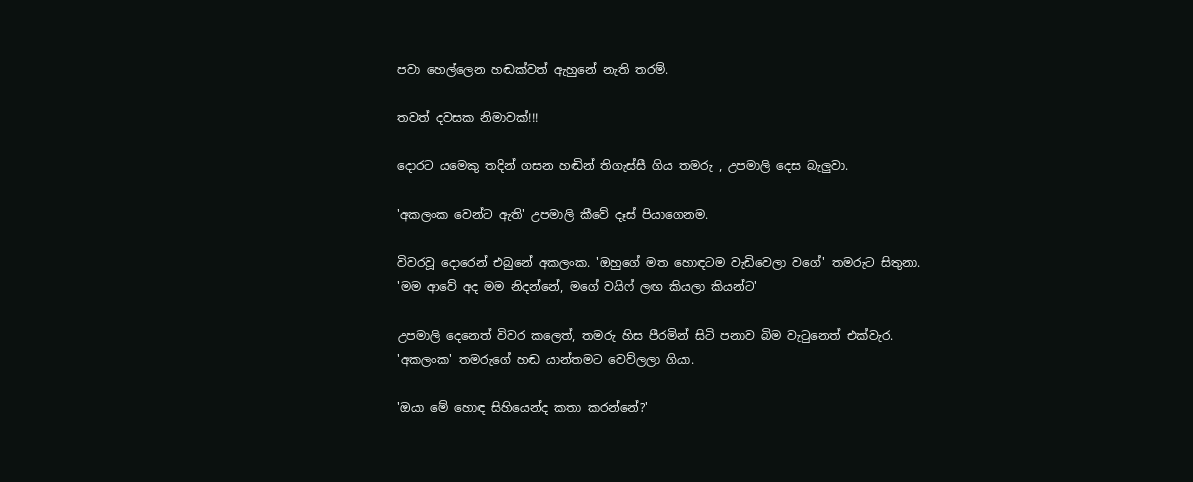පවා හෙල්ලෙන හඬක්වත් ඇහුනේ නැති තරම්.

තවත් දවසක නිමාවක්!!!

දොරට යමෙකු තදින් ගසන හඬින් තිගැස්සී ගිය තමරු , උපමාලි දෙස බැලුවා.

'අකලංක වෙන්ට ඇති' උපමාලි කීවේ දෑස් පියාගෙනම.

විවරවූ දොරෙන් එබුනේ අකලංක. 'ඔහුගේ මත හොඳටම වැඩිවෙලා වගේ' තමරුට සිතුනා.
'මම ආවේ අද මම නිදන්නේ, මගේ වයිෆ් ලඟ කියලා කියන්ට'

උපමාලි දෙනෙත් විවර කලෙත්, තමරු හිස පීරමින් සිටි පනාව බිම වැටුනෙත් එක්වැර.
'අකලංක' තමරුගේ හඬ යාන්තමට වෙව්ලලා ගියා.

'ඔයා මේ හොඳ සිහියෙන්ද කතා කරන්නේ?'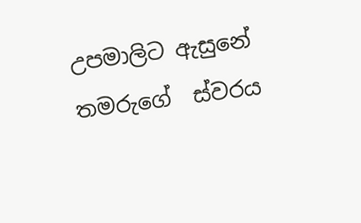උපමාලිට ඇසුනේ තමරුගේ  ස්වරය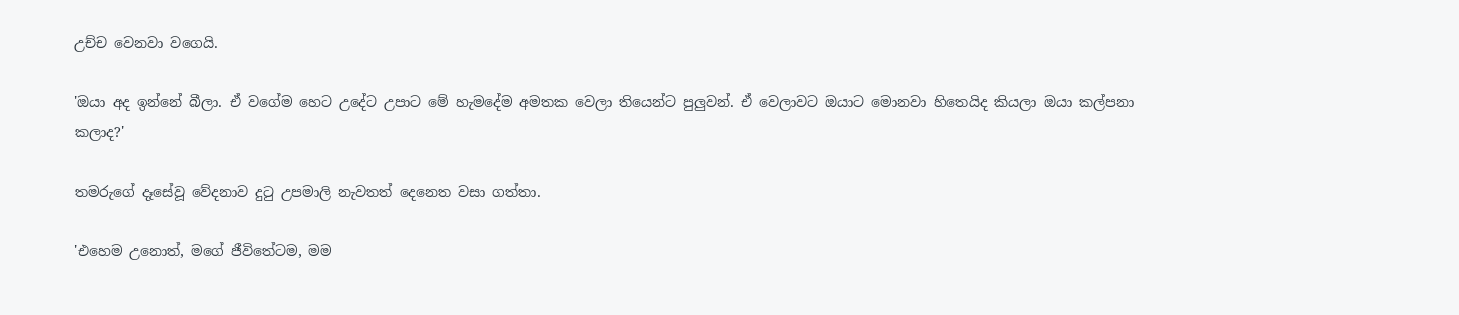උච්ච වෙනවා වගෙයි.

'ඔයා අද ඉන්නේ බීලා. ඒ වගේම හෙට උදේට උපාට මේ හැමදේම අමතක වෙලා තියෙන්ට පුලුවන්. ඒ වෙලාවට ඔයාට මොනවා හිතෙයිද කියලා ඔයා කල්පනා කලාද?'

තමරුගේ දෑසේවූ වේදනාව දුටු උපමාලි නැවතත් දෙනෙත වසා ගත්තා.

'එහෙම උනොත්, මගේ ජීවිතේටම, මම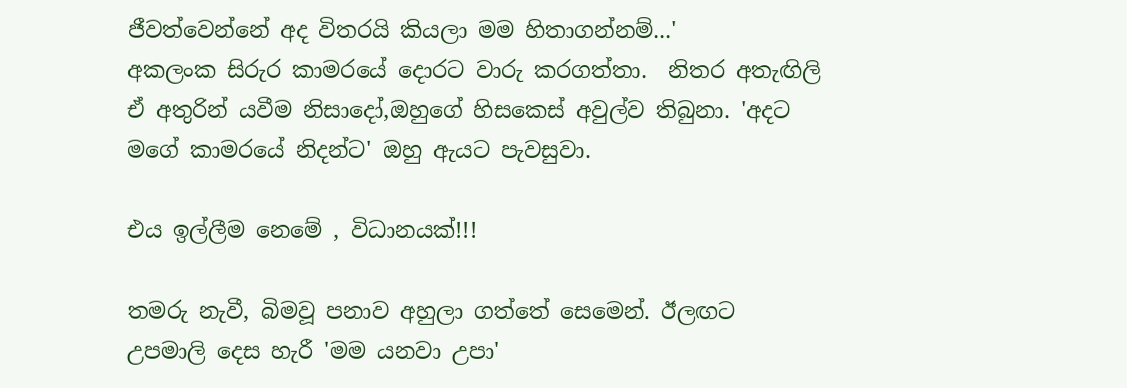ජීවත්වෙන්නේ අද විතරයි කියලා මම හිතාගන්නම්...'
අකලංක සිරුර කාමරයේ දොරට වාරු කරගත්තා.  නිතර අතැඟිලි ඒ අතුරින් යවීම නිසාදෝ,ඔහුගේ හිසකෙස් අවුල්ව තිබුනා. 'අදට මගේ කාමරයේ නිදන්ට' ඔහු ඇයට පැවසුවා.

එය ඉල්ලීම නෙමේ , විධානයක්!!!

තමරු නැවී, බිමවූ පනාව අහුලා ගත්තේ සෙමෙන්. ඊලඟට උපමාලි දෙස හැරී 'මම යනවා උපා'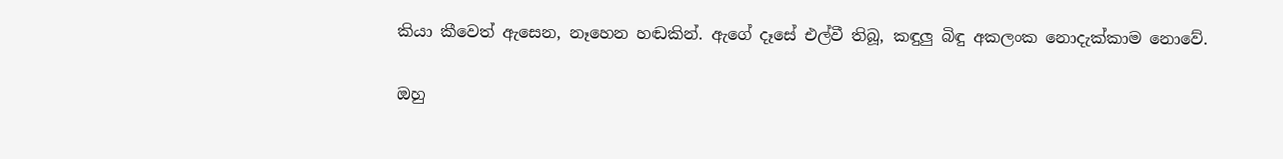කියා කීවෙත් ඇසෙන, නෑහෙන හඬකින්. ඇගේ දෑසේ එල්වී තිබූ, කඳුලු බිඳු අකලංක නොදැක්කාම නොවේ.

ඔහු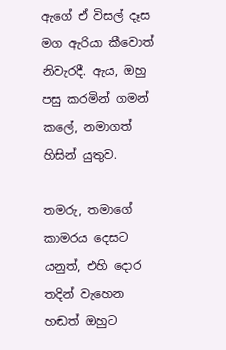ඇගේ ඒ විසල් දෑස මග ඇරියා කීවොත් නිවැරදී. ඇය, ඔහු පසු කරමින් ගමන් කලේ, නමාගත් හිසින් යුතුව.

තමරු, තමාගේ කාමරය දෙසට යනුත්, එහි දොර තදින් වැහෙන හඬත් ඔහුට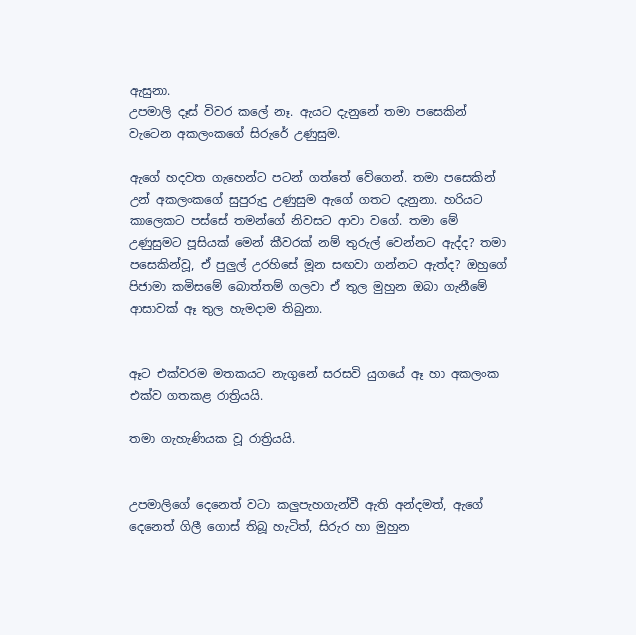ඇසුනා.
උපමාලි දෑස් විවර කලේ නෑ. ඇයට දැනුනේ තමා පසෙකින් වැටෙන අකලංකගේ සිරුරේ උණුසුම.

ඇගේ හදවත ගැහෙන්ට පටන් ගත්තේ වේගෙන්. තමා පසෙකින් උන් අකලංකගේ සුපුරුදු උණුසුම ඇගේ ගතට දැනුනා. හරියට කාලෙකට පස්සේ තමන්ගේ නිවසට ආවා වගේ. තමා මේ උණුසුමට පූසියක් මෙන් කීවරක් නම් තුරුල් වෙන්නට ඇද්ද? තමා පසෙකින්වූ, ඒ පුලුල් උරහිසේ මූන සඟවා ගන්නට ඇත්ද? ඔහුගේ පිජාමා කමිසමේ බොත්තම් ගලවා ඒ තුල මුහුන ඔබා ගැනීමේ ආසාවක් ඈ තුල හැමදාම තිබුනා.


ඈට එක්වරම මතකයට නැගුනේ සරසවි යුගයේ ඈ හා අකලංක එක්ව ගතකළ රාත්‍රියයි.

තමා ගැහැණියක වූ රාත්‍රියයි.


උපමාලිගේ දෙනෙත් වටා කලුපැහගැන්වී ඇති අන්දමත්, ඇගේ දෙනෙත් ගිලී ගොස් තිබූ හැටිත්, සිරුර හා මුහුන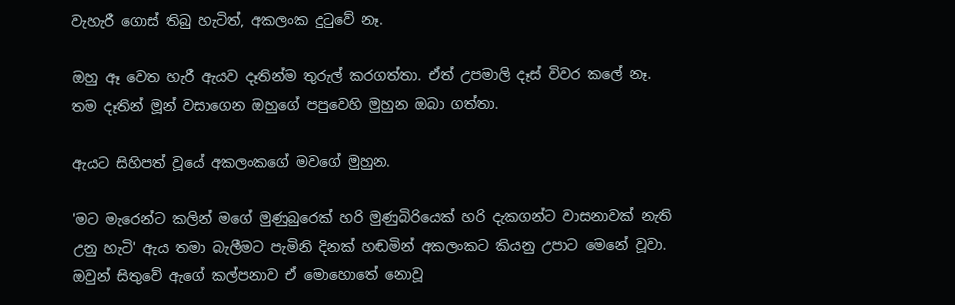වැහැරී ගොස් තිබු හැටිත්, අකලංක දුටුවේ නෑ.

ඔහු ඈ වෙත හැරී ඇයව දෑතින්ම තුරුල් කරගත්තා. ඒත් උපමාලි දෑස් විවර කලේ නෑ. තම දෑතින් මූන් වසාගෙන ඔහුගේ පපුවෙහි මුහුන ඔබා ගත්තා.

ඇයට සිහිපත් වූයේ අකලංකගේ මවගේ මුහුන.

'මට මැරෙන්ට කලින් මගේ මුණුබුරෙක් හරි මුණුබිරියෙක් හරි දැකගන්ට වාසනාවක් නැති උනු හැටි' ඇය තමා බැලීමට පැමිනි දිනක් හඬමින් අකලංකට කියනු උපාට මෙනේ වූවා. ඔවුන් සිතුවේ ඇගේ කල්පනාව ඒ මොහොතේ නොවූ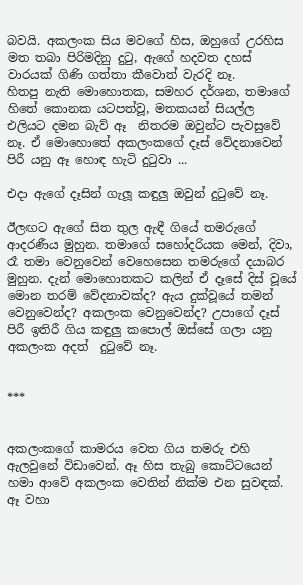බවයි. අකලංක සිය මවගේ හිස, ඔහුගේ උරහිස මත තබා පිරිමදිනු දුටු, ඇගේ හදවත දහස් වාරයක් ගිණි ගත්තා කීවොත් වැරදි නෑ.
හිතපු නැති මොහොතක, සමහර දර්ශන, තමාගේ හිතේ කොනක යටපත්වූ, මතකයන් සියල්ල එලියට දමන බැව් ඈ  නිතරම ඔවුන්ට පැවසුවේ නෑ. ඒ මොහොතේ අකලංකගේ දෑස් වේදනාවෙන් පිරී යනු ඈ හොඳ හැටි දුටුවා ...

එදා ඇගේ දෑසින් ගැලූ කඳුලු ඔවුන් දුටුවේ නෑ.

ඊලඟට ඇගේ සිත තුල ඇඳී ගියේ තමරුගේ ආදරණීය මුහුන. තමාගේ සහෝදරියක මෙන්, දිවා, රෑ තමා වෙනුවෙන් වෙහෙසෙන තමරුගේ දයාබර මුහුන. දැන් මොහොතකට කලින් ඒ දෑසේ දිස් වූයේ මොන තරම් වේදනාවක්ද? ඇය දුක්වූයේ තමන් වෙනුවෙන්ද? අකලංක වෙනුවෙන්ද? උපාගේ දෑස් පිරී ඉතිරී ගිය කඳුලු කපොල් ඔස්සේ ගලා යනු අකලංක අදත්  දුටුවේ නෑ.


***


අකලංකගේ කාමරය වෙත ගිය තමරු එහි ඇලවුනේ විඩාවෙන්. ඈ හිස තැබු කොට්ටයෙන් හමා ආවේ අකලංක වෙතින් නික්ම එන සුවඳක්. ඈ වහා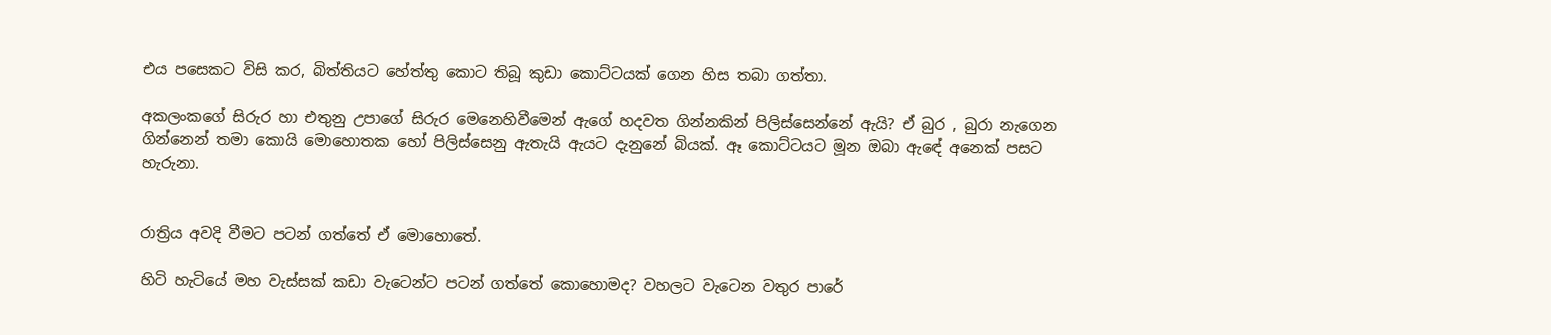එය පසෙකට විසි කර, බිත්තියට හේත්තු කොට තිබූ කුඩා කොට්ටයක් ගෙන හිස තබා ගත්තා.

අකලංකගේ සිරුර හා එතුනු උපාගේ සිරුර මෙනෙහිවීමෙන් ඇගේ හදවත ගින්නකින් පිලිස්සෙන්නේ ඇයි? ඒ බුර , බුරා නැගෙන ගින්නෙන් තමා කොයි මොහොතක හෝ පිලිස්සෙනු ඇතැයි ඇයට දැනුනේ බියක්. ඈ කොට්ටයට මූන ඔබා ඇඳේ අනෙක් පසට හැරුනා.


රාත්‍රිය අවදි වීමට පටන් ගත්තේ ඒ මොහොතේ.

හිටි හැටියේ මහ වැස්සක් කඩා වැටෙන්ට පටන් ගත්තේ කොහොමද? වහලට වැටෙන වතුර පාරේ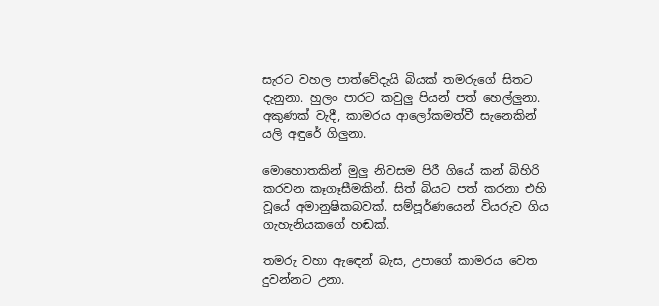සැරට වහල පාත්වේදැයි බියක් තමරුගේ සිතට දැනුනා. හුලං පාරට කවුලු පියන් පත් හෙල්ලුනා. අකුණක් වැදී, කාමරය ආලෝකමත්වී සැනෙකින් යලි අඳුරේ ගිලුනා.

මොහොතකින් මුලු නිවසම පිරී ගියේ කන් බිහිරි කරවන කෑගෑසීමකින්. සිත් බියට පත් කරනා එහි වූයේ අමානුෂිකබවක්. සම්පූර්ණයෙන් වියරුව ගිය ගැහැනියකගේ හඬක්.

තමරු වහා ඇඳෙන් බැස, උපාගේ කාමරය වෙත දුවන්නට උනා.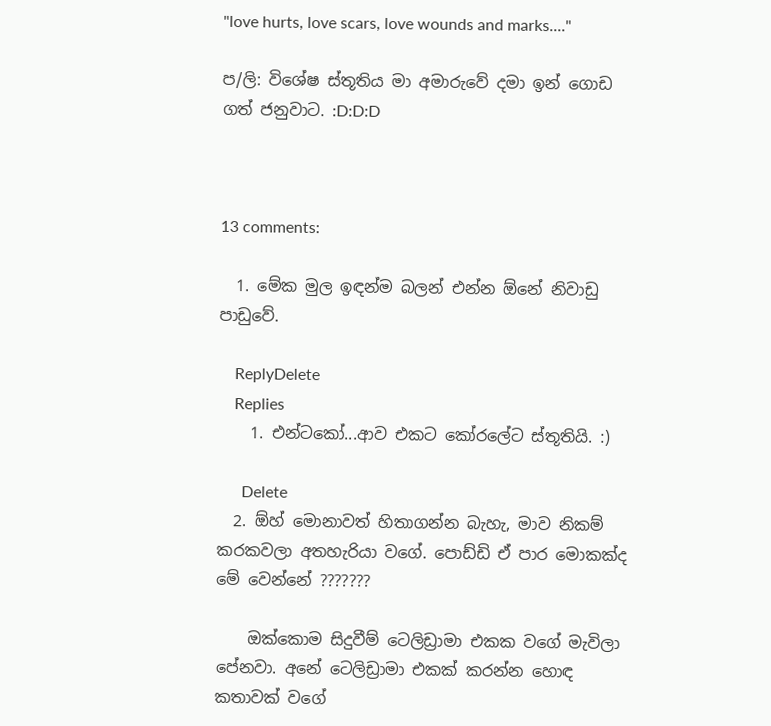"love hurts, love scars, love wounds and marks...."

ප/ලි: විශේෂ ස්තූතිය මා අමාරුවේ දමා ඉන් ගොඩ ගත් ජනුවාට. :D:D:D



13 comments:

  1. මේක මුල ඉඳන්ම බලන් එන්න ඕනේ නිවාඩු පාඩුවේ.

    ReplyDelete
    Replies
    1. එන්ටකෝ...ආව එකට කෝරලේට ස්තූතියි. :)

      Delete
  2. ඕහ් මොනාවත් හිතාගන්න බැහැ, මාව නිකම් කරකවලා අතහැරියා වගේ. පොඩ්ඩි ඒ පාර මොකක්ද මේ වෙන්නේ ???????

    ඔක්කොම සිදුවීම් ටෙලිඩ්‍රාමා එකක වගේ මැවිලා පේනවා. අනේ ටෙලිඩ්‍රාමා එකක් කරන්න හොඳ කතාවක් වගේ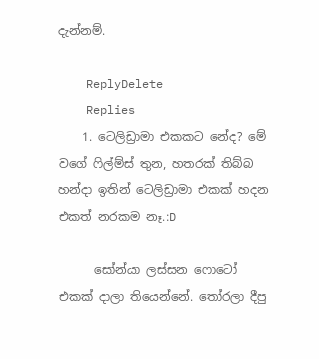දැන්නම්.

    ReplyDelete
    Replies
    1. ටෙලිඩ්‍රාමා එකකට නේද? මේ වගේ ෆිල්ම්ස් තුන, හතරක් තිබ්බ හන්දා ඉතින් ටෙලිඩ්‍රාමා එකක් හදන එකත් නරකම නෑ.:D

      සෝන්යා ලස්සන ෆොටෝ එකක් දාලා තියෙන්නේ. තෝරලා දීපු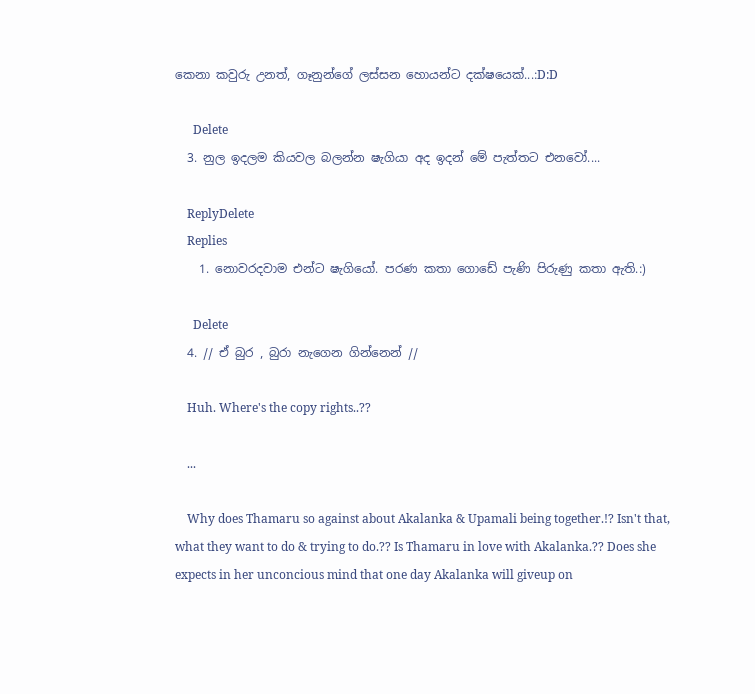කෙනා කවුරු උනත්, ගෑනුන්ගේ ලස්සන හොයන්ට දක්ෂයෙක්...:D:D

      Delete
  3. නුල ඉදලම කියවල බලන්න ෂැගියා අද ඉදන් මේ පැත්තට එනවෝ....

    ReplyDelete
    Replies
    1. නොවරදවාම එන්ට ෂැගියෝ. පරණ කතා ගොඩේ පැණි පිරුණු කතා ඇති.:)

      Delete
  4. // ඒ බුර , බුරා නැගෙන ගින්නෙන් //

    Huh. Where's the copy rights..??

    ...

    Why does Thamaru so against about Akalanka & Upamali being together.!? Isn't that, what they want to do & trying to do.?? Is Thamaru in love with Akalanka.?? Does she expects in her unconcious mind that one day Akalanka will giveup on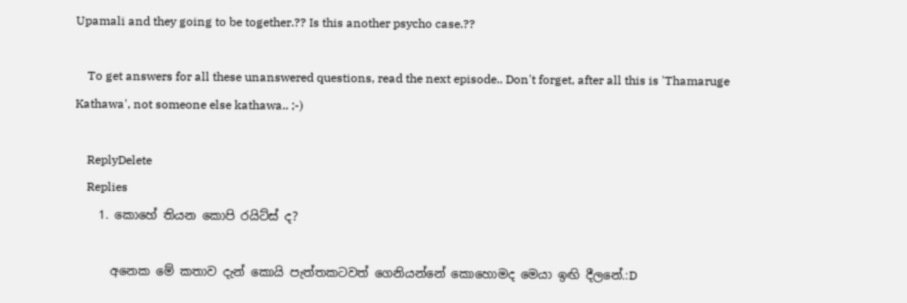Upamali and they going to be together.?? Is this another psycho case.??

    To get answers for all these unanswered questions, read the next episode.. Don't forget, after all this is 'Thamaruge Kathawa', not someone else kathawa.. ;-)

    ReplyDelete
    Replies
    1. කොහේ තියන කොපි රයිට්ස් ද?

      අනෙක මේ කතාව දැන් කොයි පැත්තකටවත් ගෙනියන්නේ කොහොමද මෙයා ඉඟි දීලනේ.:D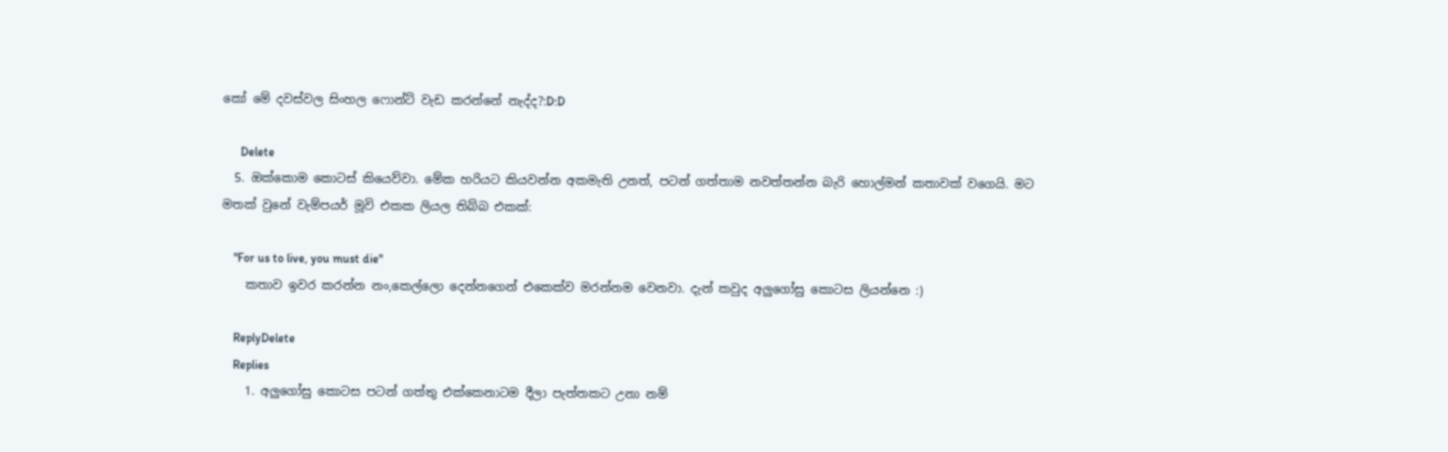කෝ මේ දවස්වල සිංහල ෆොන්ට් වැඩ කරන්නේ නැද්ද?:D:D

      Delete
  5. ඔක්කොම කොටස් කියෙව්වා. මේක හරියට කියවන්න අකමැති උනත්, පටන් ගත්තාම නවත්තන්න බැරි හොල්මන් කතාවක් වගෙයි. මට මතක් වුනේ වැම්පයර් මූවි එකක ලියල තිබ්බ එකක්:

    "For us to live, you must die"
    කතාව ඉවර කරන්න නං,කෙල්ලො දෙන්නගෙන් එකෙක්ව මරන්නම වෙනවා. දැන් කවුද අලුගෝසු කොටස ලියන්නෙ :)

    ReplyDelete
    Replies
    1. අලුගෝසු කොටස පටන් ගත්තු එක්කෙනාටම දීලා පැත්තකට උනා නම්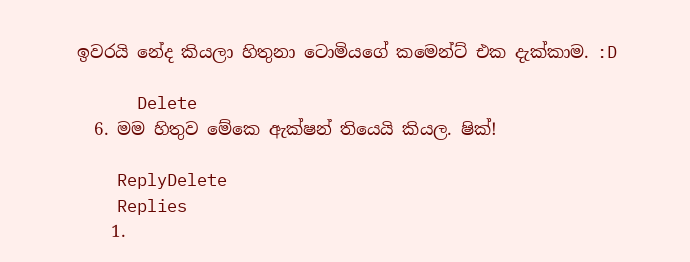ඉවරයි නේද කියලා හිතුනා ටොමියගේ කමෙන්ට් එක දැක්කාම. :D

      Delete
  6. මම හිතුව මේකෙ ඇක්ෂන් තියෙයි කියල. ෂික්!

    ReplyDelete
    Replies
    1.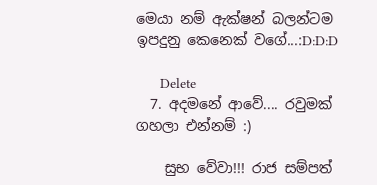මෙයා නම් ඇක්ෂන් බලන්ටම ඉපදුනු කෙනෙක් වගේ...:D:D:D

      Delete
  7. අදමනේ ආවේ.... රවුමක් ගහලා එන්නම් :)

    සුභ වේවා!!! රාජ සම්පත්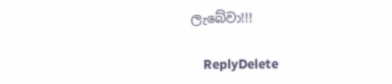ලැබේවා!!!

    ReplyDelete